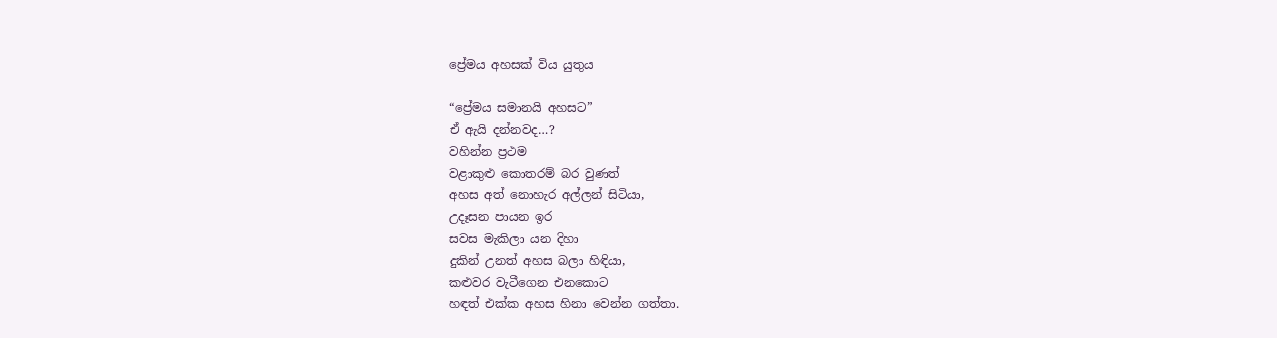ප්‍රේමය අහසක් විය යුතුය

“ප්‍රේමය සමානයි අහසට”
ඒ ඇයි දන්නවද…?
වහින්න ප්‍රථම
වළාකුළු කොතරම් බර වුණත්
අහස අත් නොහැර අල්ලන් සිටියා,
උදෑසන පායන ඉර
සවස මැකිලා යන දිහා
දුකින් උනත් අහස බලා හිඳියා,
කළුවර වැටීගෙන එනකොට
හඳත් එක්ක අහස හිනා වෙන්න ගත්තා.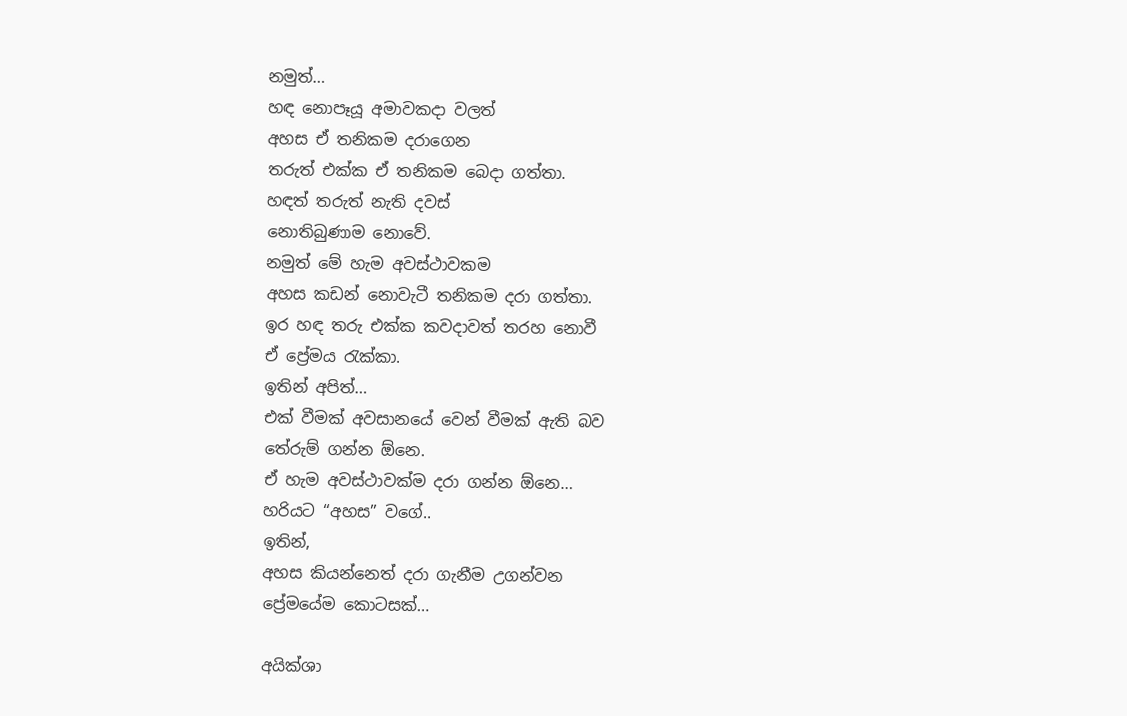නමුත්…
හඳ නොපෑයූ අමාවකදා වලත්
අහස ඒ තනිකම දරාගෙන
තරුත් එක්ක ඒ තනිකම බෙදා ගත්තා.
හඳත් තරුත් නැති දවස්
නොතිබුණාම නොවේ.
නමුත් මේ හැම අවස්ථාවකම
අහස කඩන් නොවැටී තනිකම දරා ගත්තා.
ඉර හඳ තරු එක්ක කවදාවත් තරහ නොවී
ඒ ප්‍රේමය රැක්කා.
ඉතින් අපිත්…
එක් වීමක් අවසානයේ වෙන් වීමක් ඇති බව
තේරුම් ගන්න ඕනෙ.
ඒ හැම අවස්ථාවක්ම දරා ගන්න ඕනෙ…
හරියට “අහස” වගේ..
ඉතින්,
අහස කියන්නෙත් දරා ගැනීම උගන්වන
ප්‍රේමයේම කොටසක්…

අයික්ශා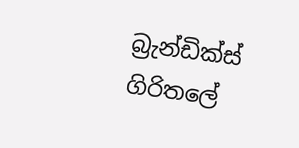බ්‍රැන්ඩික්ස් ගිරිතලේ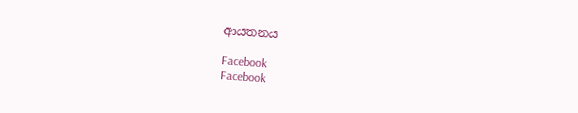ආයතනය

Facebook
Facebook